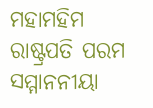ମହାମହିମ ରାଷ୍ଟ୍ରପତି ପରମ ସମ୍ମାନନୀୟା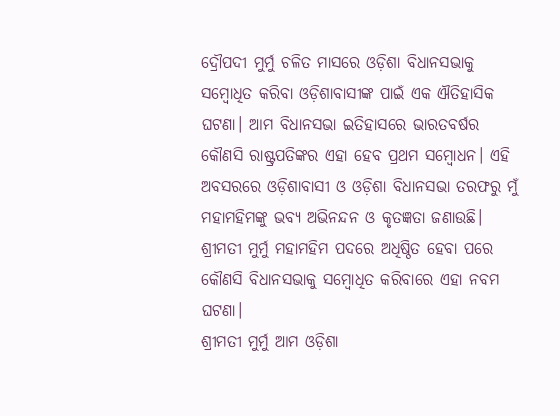ଦ୍ରୌପଦୀ ମୁର୍ମୁ ଚଳିତ ମାସରେ ଓଡ଼ିଶା ବିଧାନସଭାକୁ ସମ୍ୱୋଧିତ କରିବା ଓଡ଼ିଶାବାସୀଙ୍କ ପାଇଁ ଏକ ଐତିହାସିକ ଘଟଣା। ଆମ ବିଧାନସଭା ଇତିହାସରେ ଭାରତବର୍ଷର କୌଣସି ରାଷ୍ଟ୍ରପତିଙ୍କର ଏହା ହେବ ପ୍ରଥମ ସମ୍ବୋଧନ। ଏହି ଅବସରରେ ଓଡ଼ିଶାବାସୀ ଓ ଓଡ଼ିଶା ବିଧାନସଭା ତରଫରୁ ମୁଁ ମହାମହିମଙ୍କୁ ଭବ୍ୟ ଅଭିନନ୍ଦନ ଓ କୃତଜ୍ଞତା ଜଣାଉଛି। ଶ୍ରୀମତୀ ମୁର୍ମୁ ମହାମହିମ ପଦରେ ଅଧିଷ୍ଠିତ ହେବା ପରେ କୌଣସି ବିଧାନସଭାକୁ ସମ୍ବୋଧିତ କରିବାରେ ଏହା ନବମ ଘଟଣା।
ଶ୍ରୀମତୀ ମୁର୍ମୁ ଆମ ଓଡ଼ିଶା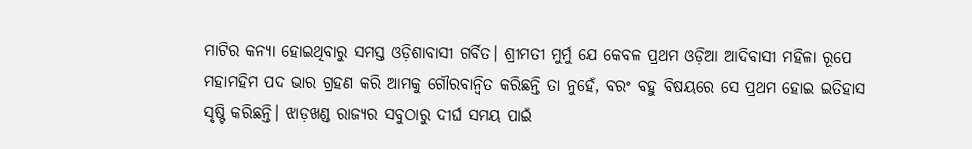ମାଟିର କନ୍ୟା ହୋଇଥିବାରୁ ସମସ୍ତ ଓଡ଼ିଶାବାସୀ ଗର୍ବିତ। ଶ୍ରୀମତୀ ମୁର୍ମୁ ଯେ କେବଳ ପ୍ରଥମ ଓଡ଼ିଆ ଆଦିବାସୀ ମହିଳା ରୂପେ ମହାମହିମ ପଦ ଭାର ଗ୍ରହଣ କରି ଆମକୁ ଗୌରବାନ୍ୱିତ କରିଛନ୍ତି ତା ନୁହେଁ, ବରଂ ବହୁ ବିଷୟରେ ସେ ପ୍ରଥମ ହୋଇ ଇତିହାସ ସୃଷ୍ଟି କରିଛନ୍ତି। ଝାଡ଼ଖଣ୍ଡ ରାଜ୍ୟର ସବୁଠାରୁ ଦୀର୍ଘ ସମୟ ପାଇଁ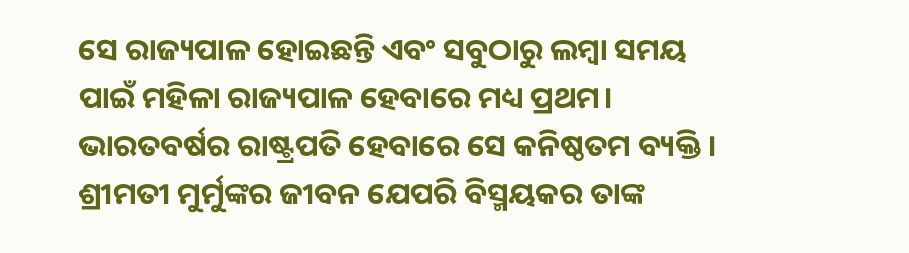ସେ ରାଜ୍ୟପାଳ ହୋଇଛନ୍ତି ଏବଂ ସବୁଠାରୁ ଲମ୍ବା ସମୟ ପାଇଁ ମହିଳା ରାଜ୍ୟପାଳ ହେବାରେ ମଧ୍ୟ ପ୍ରଥମ। ଭାରତବର୍ଷର ରାଷ୍ଟ୍ରପତି ହେବାରେ ସେ କନିଷ୍ଠତମ ବ୍ୟକ୍ତି । ଶ୍ରୀମତୀ ମୁର୍ମୁଙ୍କର ଜୀବନ ଯେପରି ବିସ୍ମୟକର ତାଙ୍କ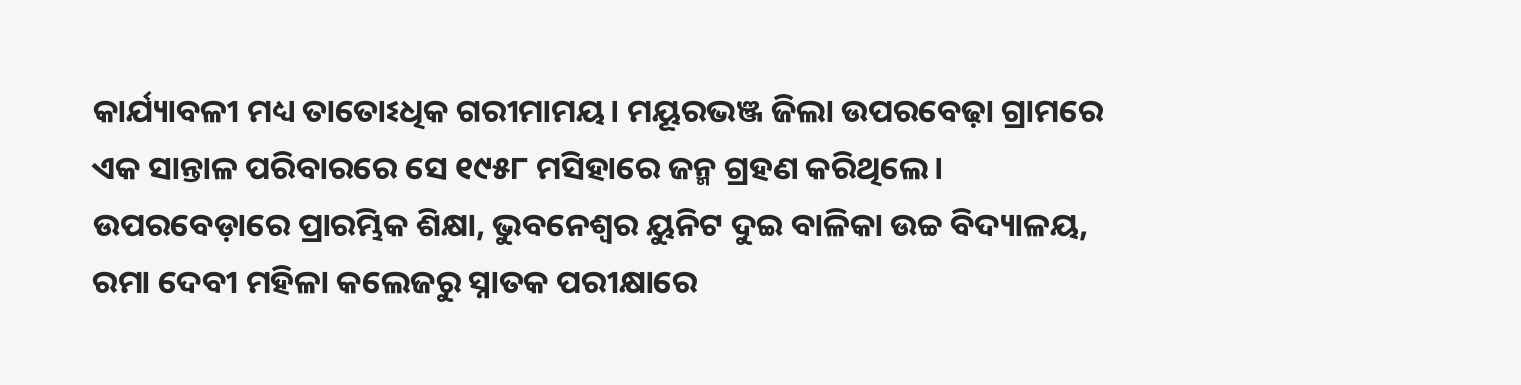କାର୍ଯ୍ୟାବଳୀ ମଧ୍ୟ ତାତୋଽଧିକ ଗରୀମାମୟ। ମୟୂରଭଞ୍ଜ ଜିଲା ଉପରବେଢ଼ା ଗ୍ରାମରେ ଏକ ସାନ୍ତାଳ ପରିବାରରେ ସେ ୧୯୫୮ ମସିହାରେ ଜନ୍ମ ଗ୍ରହଣ କରିଥିଲେ। ଉପରବେଡ଼ାରେ ପ୍ରାରମ୍ଭିକ ଶିକ୍ଷା, ଭୁବନେଶ୍ବର ୟୁନିଟ ଦୁଇ ବାଳିକା ଉଚ୍ଚ ବିଦ୍ୟାଳୟ, ରମା ଦେବୀ ମହିଳା କଲେଜରୁ ସ୍ନାତକ ପରୀକ୍ଷାରେ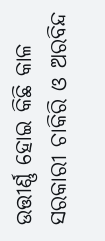ଉତ୍ତୀର୍ଣ୍ଣ ହୋଇ କିଛି କାଳ ସରକାରୀ ଚାକିରି ଓ ଅରବିନ୍ଦ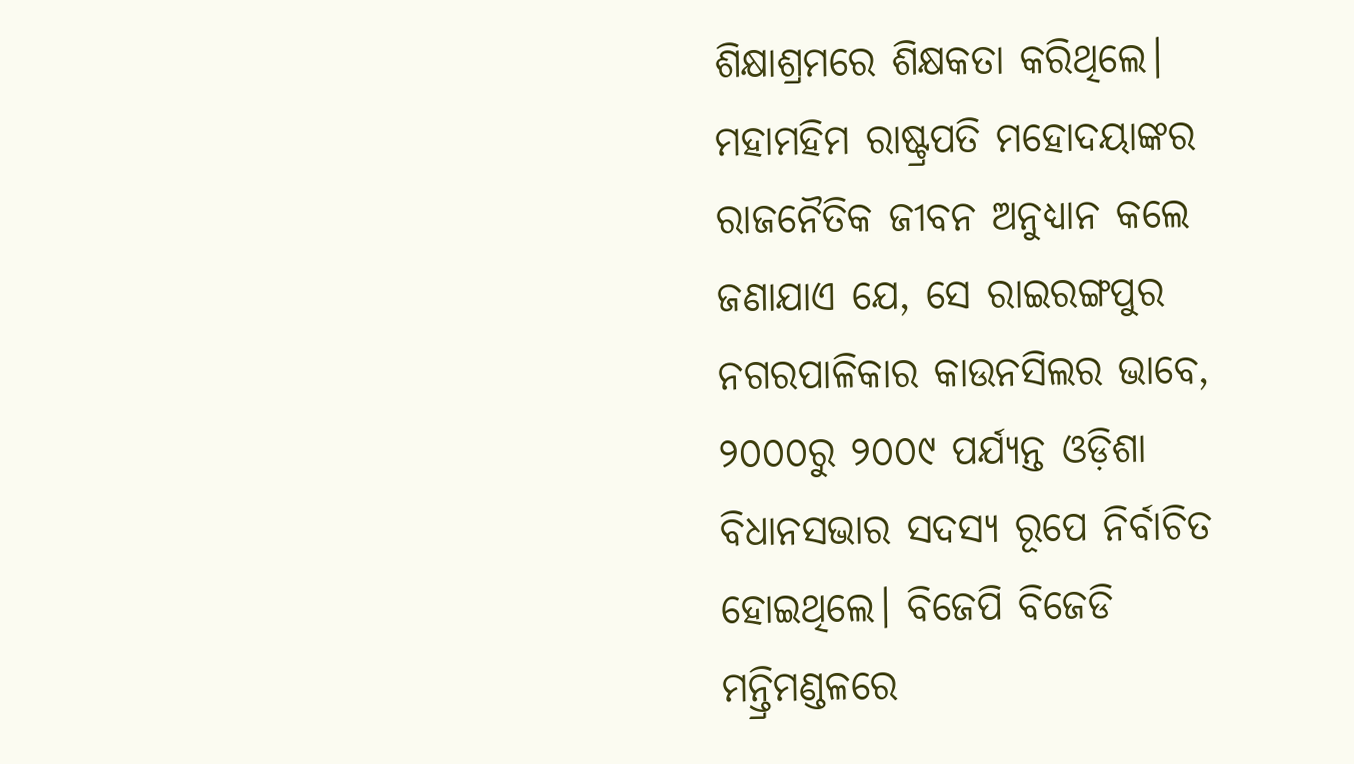ଶିକ୍ଷାଶ୍ରମରେ ଶିକ୍ଷକତା କରିଥିଲେ।
ମହାମହିମ ରାଷ୍ଟ୍ରପତି ମହୋଦୟାଙ୍କର ରାଜନୈତିକ ଜୀବନ ଅନୁଧ୍ୟାନ କଲେ ଜଣାଯାଏ ଯେ, ସେ ରାଇରଙ୍ଗପୁର ନଗରପାଳିକାର କାଉନସିଲର ଭାବେ, ୨୦୦୦ରୁ ୨୦୦୯ ପର୍ଯ୍ୟନ୍ତ ଓଡ଼ିଶା ବିଧାନସଭାର ସଦସ୍ୟ ରୂପେ ନିର୍ବାଚିତ ହୋଇଥିଲେ। ବିଜେପି ବିଜେଡି ମନ୍ତ୍ରିମଣ୍ଡଳରେ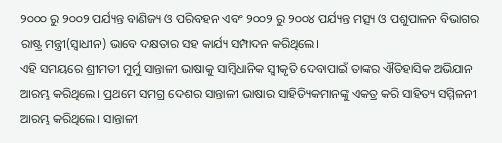୨୦୦୦ ରୁ ୨୦୦୨ ପର୍ଯ୍ୟନ୍ତ ବାଣିଜ୍ୟ ଓ ପରିବହନ ଏବଂ ୨୦୦୨ ରୁ ୨୦୦୪ ପର୍ଯ୍ୟନ୍ତ ମତ୍ସ୍ୟ ଓ ପଶୁପାଳନ ବିଭାଗର ରାଷ୍ଟ୍ର ମନ୍ତ୍ରୀ(ସ୍ବାଧୀନ) ଭାବେ ଦକ୍ଷତାର ସହ କାର୍ଯ୍ୟ ସମ୍ପାଦନ କରିଥିଲେ।
ଏହି ସମୟରେ ଶ୍ରୀମତୀ ମୁର୍ମୁ ସାନ୍ତାଳୀ ଭାଷାକୁ ସାମ୍ବିଧାନିକ ସ୍ବୀକୃତି ଦେବାପାଇଁ ତାଙ୍କର ଐତିହାସିକ ଅଭିଯାନ ଆରମ୍ଭ କରିଥିଲେ। ପ୍ରଥମେ ସମଗ୍ର ଦେଶର ସାନ୍ତାଳୀ ଭାଷାର ସାହିତ୍ୟିକମାନଙ୍କୁ ଏକତ୍ର କରି ସାହିତ୍ୟ ସମ୍ମିଳନୀ ଆରମ୍ଭ କରିଥିଲେ। ସାନ୍ତାଳୀ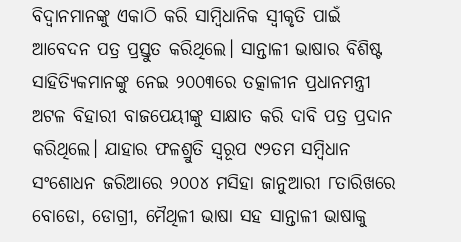ବିଦ୍ୱାନମାନଙ୍କୁ ଏକାଠି କରି ସାମ୍ବିଧାନିକ ସ୍ବୀକୃତି ପାଇଁ ଆବେଦନ ପତ୍ର ପ୍ରସ୍ତୁତ କରିଥିଲେ। ସାନ୍ତାଳୀ ଭାଷାର ବିଶିଷ୍ଟ ସାହିତ୍ୟିକମାନଙ୍କୁ ନେଇ ୨୦୦୩ରେ ତତ୍କାଳୀନ ପ୍ରଧାନମନ୍ତ୍ରୀ ଅଟଳ ବିହାରୀ ବାଜପେୟୀଙ୍କୁ ସାକ୍ଷାତ କରି ଦାବି ପତ୍ର ପ୍ରଦାନ କରିଥିଲେ। ଯାହାର ଫଳଶ୍ରୁତି ସ୍ୱରୂପ ୯୨ତମ ସମ୍ବିଧାନ ସଂଶୋଧନ ଜରିଆରେ ୨୦୦୪ ମସିହା ଜାନୁଆରୀ ୮ତାରିଖରେ ବୋଡୋ, ଡୋଗ୍ରୀ, ମୈଥିଳୀ ଭାଷା ସହ ସାନ୍ତାଳୀ ଭାଷାକୁ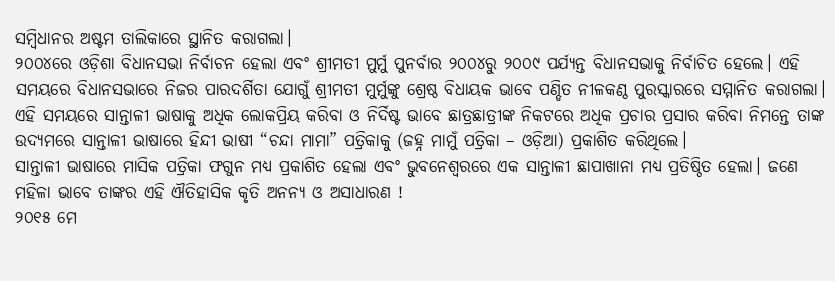ସମ୍ବିଧାନର ଅଷ୍ଟମ ତାଲିକାରେ ସ୍ଥାନିତ କରାଗଲା।
୨୦୦୪ରେ ଓଡ଼ିଶା ବିଧାନସଭା ନିର୍ବାଚନ ହେଲା ଏବଂ ଶ୍ରୀମତୀ ମୁର୍ମୁ ପୁନର୍ବାର ୨୦୦୪ରୁ ୨୦୦୯ ପର୍ଯ୍ୟନ୍ତ ବିଧାନସଭାକୁ ନିର୍ବାଚିତ ହେଲେ। ଏହି ସମୟରେ ବିଧାନସଭାରେ ନିଜର ପାରଦର୍ଶିତା ଯୋଗୁଁ ଶ୍ରୀମତୀ ମୁର୍ମୁଙ୍କୁ ଶ୍ରେଷ୍ଠ ବିଧାୟକ ଭାବେ ପଣ୍ଡିତ ନୀଳକଣ୍ଠ ପୁରସ୍କାରରେ ସମ୍ମାନିତ କରାଗଲା। ଏହି ସମୟରେ ସାନ୍ତାଳୀ ଭାଷାକୁ ଅଧିକ ଲୋକପ୍ରିୟ କରିବା ଓ ନିର୍ଦିଷ୍ଟ ଭାବେ ଛାତ୍ରଛାତ୍ରୀଙ୍କ ନିକଟରେ ଅଧିକ ପ୍ରଚାର ପ୍ରସାର କରିବା ନିମନ୍ତେ ତାଙ୍କ ଉଦ୍ୟମରେ ସାନ୍ତାଳୀ ଭାଷାରେ ହିନ୍ଦୀ ଭାଷୀ “ଚନ୍ଦା ମାମା” ପତ୍ରିକାକୁ (ଜହ୍ନ ମାମୁଁ ପତ୍ରିକା – ଓଡ଼ିଆ) ପ୍ରକାଶିତ କରିଥିଲେ।
ସାନ୍ତାଳୀ ଭାଷାରେ ମାସିକ ପତ୍ରିକା ଫଗୁନ ମଧ୍ୟ ପ୍ରକାଶିତ ହେଲା ଏବଂ ଭୁବନେଶ୍ବରରେ ଏକ ସାନ୍ତାଳୀ ଛାପାଖାନା ମଧ୍ୟ ପ୍ରତିଷ୍ଠିତ ହେଲା। ଜଣେ ମହିଳା ଭାବେ ତାଙ୍କର ଏହି ଐତିହାସିକ କୃତି ଅନନ୍ୟ ଓ ଅସାଧାରଣ !
୨୦୧୫ ମେ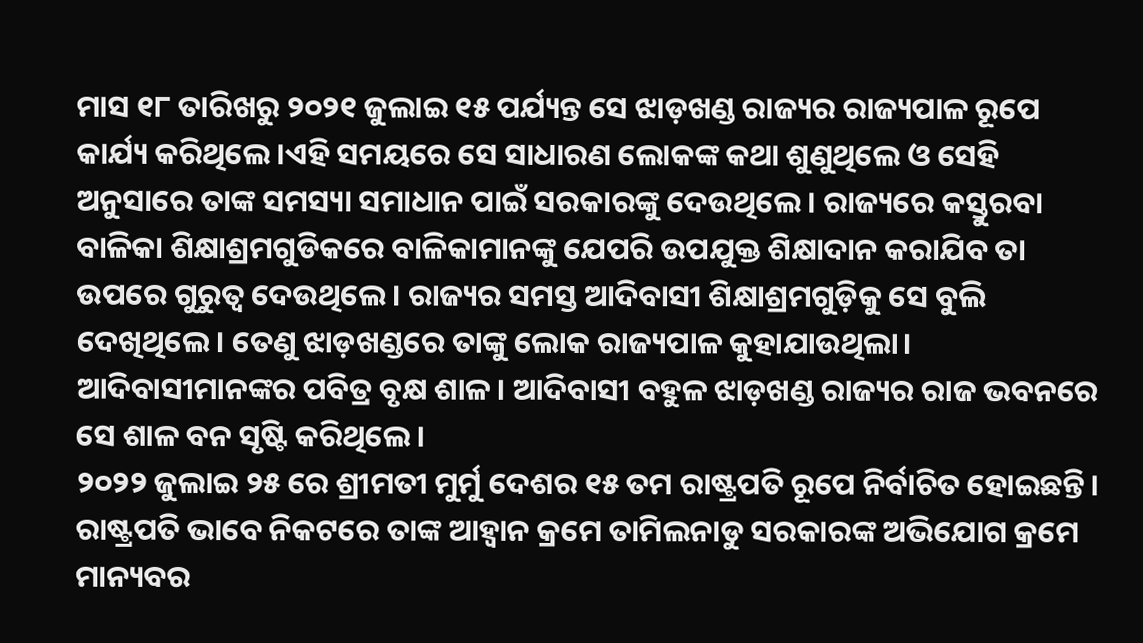ମାସ ୧୮ ତାରିଖରୁ ୨୦୨୧ ଜୁଲାଇ ୧୫ ପର୍ଯ୍ୟନ୍ତ ସେ ଝାଡ଼ଖଣ୍ଡ ରାଜ୍ୟର ରାଜ୍ୟପାଳ ରୂପେ କାର୍ଯ୍ୟ କରିଥିଲେ।ଏହି ସମୟରେ ସେ ସାଧାରଣ ଲୋକଙ୍କ କଥା ଶୁଣୁଥିଲେ ଓ ସେହି ଅନୁସାରେ ତାଙ୍କ ସମସ୍ୟା ସମାଧାନ ପାଇଁ ସରକାରଙ୍କୁ ଦେଉଥିଲେ। ରାଜ୍ୟରେ କସ୍ତୁରବା ବାଳିକା ଶିକ୍ଷାଶ୍ରମଗୁଡିକରେ ବାଳିକାମାନଙ୍କୁ ଯେପରି ଉପଯୁକ୍ତ ଶିକ୍ଷାଦାନ କରାଯିବ ତା ଉପରେ ଗୁରୁତ୍ବ ଦେଉଥିଲେ। ରାଜ୍ୟର ସମସ୍ତ ଆଦିବାସୀ ଶିକ୍ଷାଶ୍ରମଗୁଡ଼ିକୁ ସେ ବୁଲି ଦେଖିଥିଲେ। ତେଣୁ ଝାଡ଼ଖଣ୍ଡରେ ତାଙ୍କୁ ଲୋକ ରାଜ୍ୟପାଳ କୁହାଯାଉଥିଲା। ଆଦିବାସୀମାନଙ୍କର ପବିତ୍ର ବୃକ୍ଷ ଶାଳ। ଆଦିବାସୀ ବହୁଳ ଝାଡ଼ଖଣ୍ଡ ରାଜ୍ୟର ରାଜ ଭବନରେ ସେ ଶାଳ ବନ ସୃଷ୍ଟି କରିଥିଲେ।
୨୦୨୨ ଜୁଲାଇ ୨୫ ରେ ଶ୍ରୀମତୀ ମୁର୍ମୁ ଦେଶର ୧୫ ତମ ରାଷ୍ଟ୍ରପତି ରୂପେ ନିର୍ବାଚିତ ହୋଇଛନ୍ତି। ରାଷ୍ଟ୍ରପତି ଭାବେ ନିକଟରେ ତାଙ୍କ ଆହ୍ବାନ କ୍ରମେ ତାମିଲନାଡୁ ସରକାରଙ୍କ ଅଭିଯୋଗ କ୍ରମେ ମାନ୍ୟବର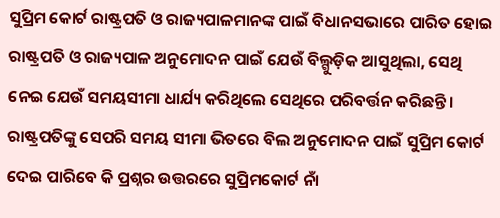ସୁପ୍ରିମ କୋର୍ଟ ରାଷ୍ଟ୍ରପତି ଓ ରାଜ୍ୟପାଳମାନଙ୍କ ପାଇଁ ବିଧାନସଭାରେ ପାରିତ ହୋଇ ରାଷ୍ଟ୍ରପତି ଓ ରାଜ୍ୟପାଳ ଅନୁମୋଦନ ପାଇଁ ଯେଉଁ ବିଲ୍ଗୁଡ଼ିକ ଆସୁଥିଲା, ସେଥି ନେଇ ଯେଉଁ ସମୟସୀମା ଧାର୍ଯ୍ୟ କରିଥିଲେ ସେଥିରେ ପରିବର୍ତ୍ତନ କରିଛନ୍ତି। ରାଷ୍ଟ୍ରପତିଙ୍କୁ ସେପରି ସମୟ ସୀମା ଭିତରେ ବିଲ ଅନୁମୋଦନ ପାଇଁ ସୁପ୍ରିମ କୋର୍ଟ ଦେଇ ପାରିବେ କି ପ୍ରଶ୍ନର ଉତ୍ତରରେ ସୁପ୍ରିମକୋର୍ଟ ନାଁ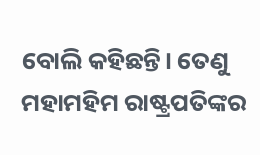ବୋଲି କହିଛନ୍ତି। ତେଣୁ ମହାମହିମ ରାଷ୍ଟ୍ରପତିଙ୍କର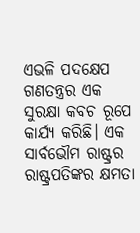ଏଭଳି ପଦକ୍ଷେପ ଗଣତନ୍ତ୍ରର ଏକ ସୁରକ୍ଷା କବଚ ରୂପେ କାର୍ଯ୍ୟ କରିଛି। ଏକ ସାର୍ବଭୌମ ରାଷ୍ଟ୍ରର ରାଷ୍ଟ୍ରପତିଙ୍କର କ୍ଷମତା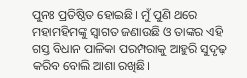ପୁନଃ ପ୍ରତିଷ୍ଠିତ ହୋଇଛି। ମୁଁ ପୁଣି ଥରେ ମହାମହିମଙ୍କୁ ସ୍ବାଗତ ଜଣାଉଛି ଓ ତାଙ୍କର ଏହି ଗସ୍ତ ବିଧାନ ପାଳିକା ପରମ୍ପରାକୁ ଆହୁରି ସୁଦୃଢ଼ କରିବ ବୋଲି ଆଶା ରଖିଛି।